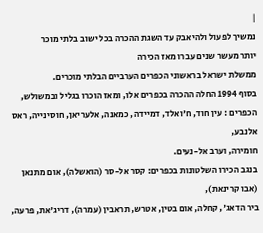|
נמשיך לפעול ולהיאבק עד השגת ההכרה בכל ישוב בלתי מוכר
יותר מעשר שנים עברו מאז הכירה
ממשלת ישראל בראשוני הכפרים הערביים הבלתי מוכרים.
בסוף 1994 החלה ההכרה בכפרים אלו, ומאז הוכרו בגליל ובמשולש,
הכפרים : עין חוד, ח'ואלד, דמיידה, כמאנה, אלעריאן, חוסינייה, ראס אלנבע,
חומירה, וערב אל-נעים.
בנגב הכירו השלטונות בכפרים: קסר אל-סר (הואשלה), אום מתנאן (אבו קרינאת),
ביר הדאג', קחלה, אום בטין, אטרש, תראבין (עמרה), דריג'את, פרעה,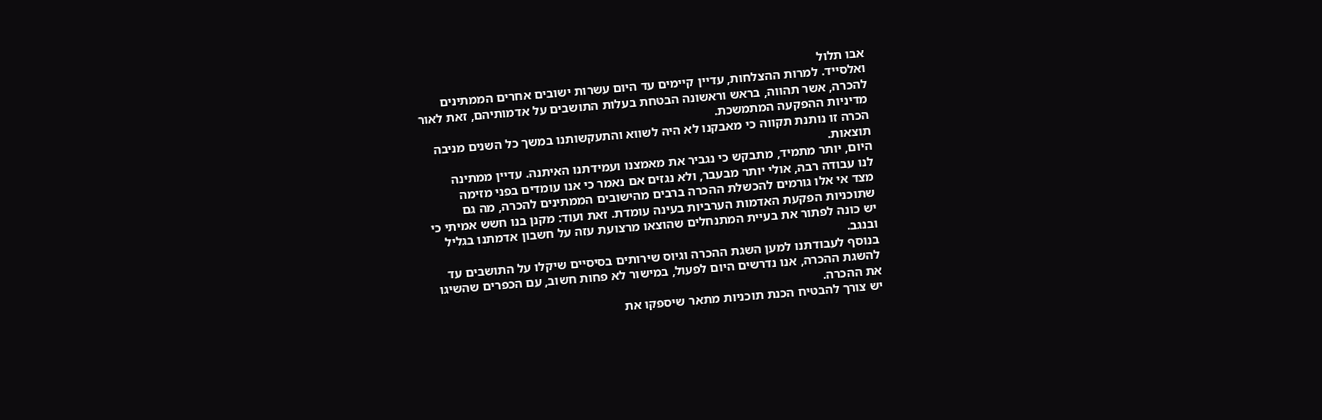אבו תלול
ואלסייד. למרות ההצלחות, עדיין קיימים עד היום עשרות ישובים אחרים הממתינים
להכרה, אשר תהווה, בראש וראשונה הבטחת בעלות התושבים על אדמותיהם, זאת לאור
מדיניות ההפקעה המתמשכת.
הכרה זו נותנת תקווה כי מאבקנו לא היה לשווא והתעקשותנו במשך כל השנים מניבה
תוצאות.
היום, יותר מתמיד, מתבקש כי נגביר את מאמצנו ועמידתנו האיתנה. עדיין ממתינה
לנו עבודה רבה, אולי יותר מבעבר, ולא נגזים אם נאמר כי אנו עומדים בפני מזימה
מצד אי אלו גורמים להכשלת ההכרה ברבים מהישובים הממתינים להכרה, מה גם
שתוכניות הפקעת האדמות הערביות בעינה עומדת. זאת ועוד: מקנן בנו חשש אמיתי כי
יש כונה לפתור את בעיית המתנחלים שהוצאו מרצועת עזה על חשבון אדמתנו בגליל
ובנגב.
בנוסף לעבודתנו למען השגת ההכרה וגיוס שירותים בסיסיים שיקלו על התושבים עד
להשגת ההכרה, אנו נדרשים היום לפעול, במישור לא פחות חשוב, עם הכפרים שהשיגו
את ההכרה.
יש צורך להבטיח הכנת תוכניות מתאר שיספקו את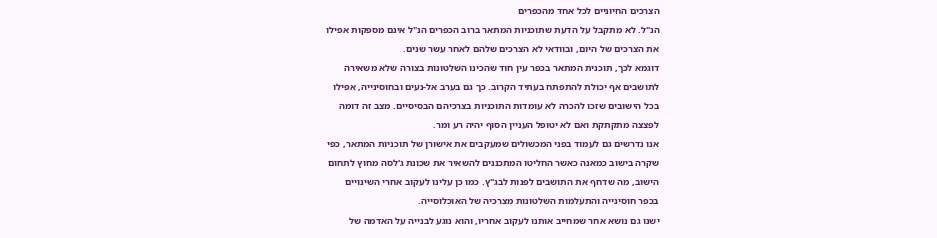הצרכים החיוניים לכל אחד מהכפרים
הנ"ל. לא מתקבל על הדעת שתוכניות המתאר ברוב הכפרים הנ"ל אינם מספקות אפילו
את הצרכים של היום, ובוודאי לא הצרכים שלהם לאחר עשר שנים.
דוגמא לכך, תוכנית המתאר בכפר עין חוד שהכינו השלטונות בצורה שלא משאירה
לתושבים אף יכולת להתפתח בעתיד הקרוב. כך גם בערב אל-נעים ובחוסינייה, אפילו
בכל הישובים שזכו להכרה לא עומדות התוכניות בצרכיהם הבסיסיים. מצב זה דומה
לפצצה מתקתקת ואם לא יטופל העניין הסוף יהיה רע ומר.
אנו נדרשים גם לעמוד בפני המכשולים שמעקבים את אישורן של תוכניות המתאר, כפי
שקרה בישוב כמאנה כאשר החליטו המתכננים להשאיר את שכונת ג'לסה מחוץ לתחום
הישוב, מה שדחף את התושבים לפנות לבג"ץ. כמו כן עלינו לעקוב אחרי השינויים
בכפר חוסינייה והתעלמות השלטונות מצרכיה של האוכלוסייה.
ישנו גם נושא אחר שמחייב אותנו לעקוב אחריו, והוא נוגע לבנייה על האדמה של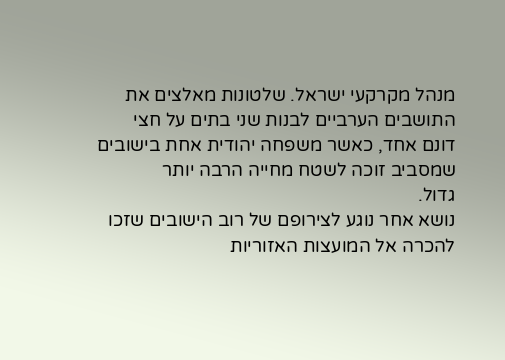מנהל מקרקעי ישראל. שלטונות מאלצים את התושבים הערביים לבנות שני בתים על חצי
דונם אחד, כאשר משפחה יהודית אחת בישובים שמסביב זוכה לשטח מחייה הרבה יותר
גדול.
נושא אחר נוגע לצירופם של רוב הישובים שזכו להכרה אל המועצות האזוריות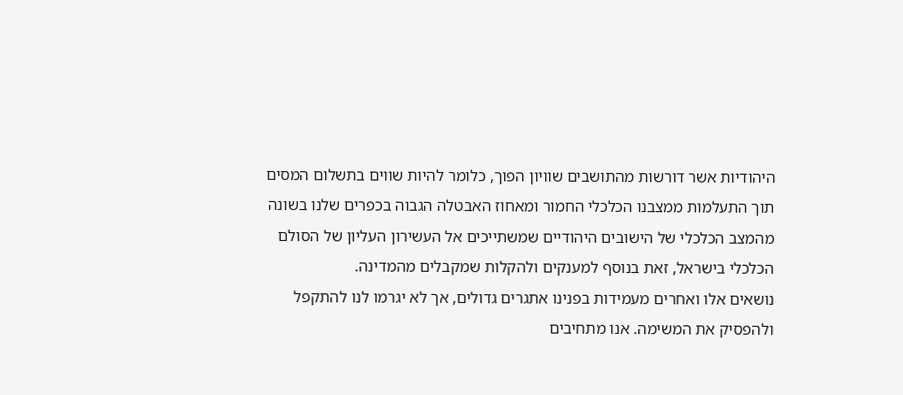היהודיות אשר דורשות מהתושבים שוויון הפוך, כלומר להיות שווים בתשלום המסים
תוך התעלמות ממצבנו הכלכלי החמור ומאחוז האבטלה הגבוה בכפרים שלנו בשונה
מהמצב הכלכלי של הישובים היהודיים שמשתייכים אל העשירון העליון של הסולם
הכלכלי בישראל, זאת בנוסף למענקים ולהקלות שמקבלים מהמדינה.
נושאים אלו ואחרים מעמידות בפנינו אתגרים גדולים, אך לא יגרמו לנו להתקפל
ולהפסיק את המשימה. אנו מתחיבים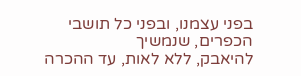בפני עצמנו, ובפני כל תושבי הכפרים, שנמשיך
להיאבק, ללא לאות, עד ההכרה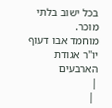בכל ישוב בלתי מוכר.
מוחמד אבו דעוף
יו"ר אגודת הארבעים
|
 |